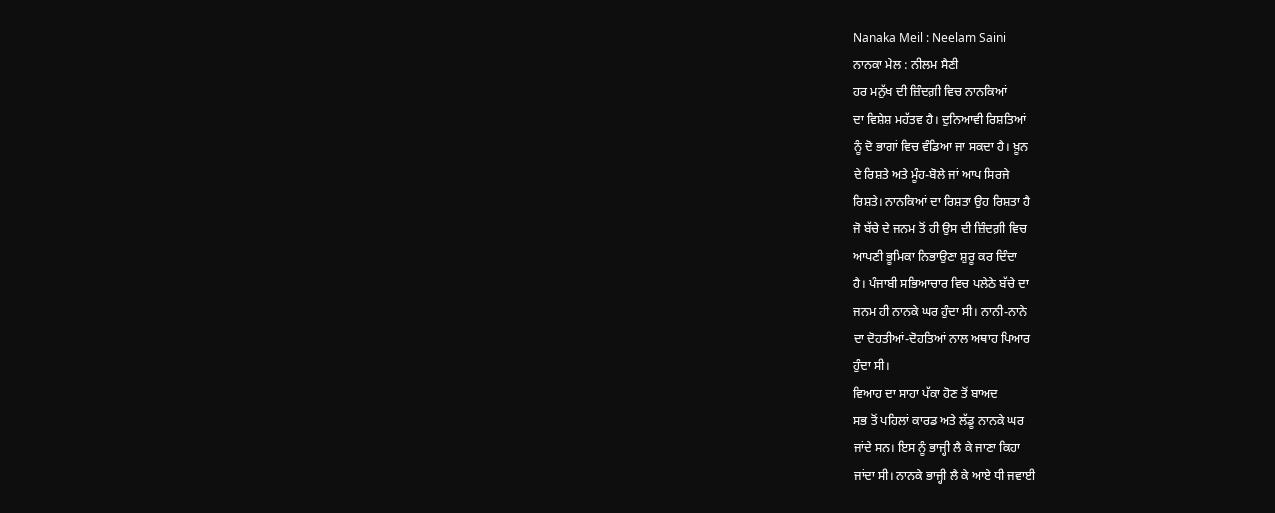Nanaka Meil : Neelam Saini
ਨਾਨਕਾ ਮੇਲ : ਨੀਲਮ ਸੈਣੀ
ਹਰ ਮਨੁੱਖ ਦੀ ਜ਼ਿੰਦਗ਼ੀ ਵਿਚ ਨਾਨਕਿਆਂ
ਦਾ ਵਿਸ਼ੇਸ਼ ਮਹੱਤਵ ਹੈ। ਦੁਨਿਆਵੀ ਰਿਸ਼ਤਿਆਂ
ਨੂੰ ਦੋ ਭਾਗਾਂ ਵਿਚ ਵੰਡਿਆ ਜਾ ਸਕਦਾ ਹੈ। ਖ਼ੂਨ
ਦੇ ਰਿਸ਼ਤੇ ਅਤੇ ਮੂੰਹ-ਬੋਲੇ ਜਾਂ ਆਪ ਸਿਰਜੇ
ਰਿਸ਼ਤੇ। ਨਾਨਕਿਆਂ ਦਾ ਰਿਸ਼ਤਾ ਉਹ ਰਿਸ਼ਤਾ ਹੈ
ਜੋ ਬੱਚੇ ਦੇ ਜਨਮ ਤੋਂ ਹੀ ਉਸ ਦੀ ਜ਼ਿੰਦਗ਼ੀ ਵਿਚ
ਆਪਣੀ ਭੂਮਿਕਾ ਨਿਭਾਉਣਾ ਸ਼ੁਰੂ ਕਰ ਦਿੰਦਾ
ਹੈ। ਪੰਜਾਬੀ ਸਭਿਆਚਾਰ ਵਿਚ ਪਲੇਠੇ ਬੱਚੇ ਦਾ
ਜਨਮ ਹੀ ਨਾਨਕੇ ਘਰ ਹੁੰਦਾ ਸੀ। ਨਾਨੀ-ਨਾਨੇ
ਦਾ ਦੋਹਤੀਆਂ-ਦੋਹਤਿਆਂ ਨਾਲ ਅਥਾਹ ਪਿਆਰ
ਹੁੰਦਾ ਸੀ।
ਵਿਆਹ ਦਾ ਸਾਹਾ ਪੱਕਾ ਹੋਣ ਤੋਂ ਬਾਅਦ
ਸਭ ਤੋਂ ਪਹਿਲਾਂ ਕਾਰਡ ਅਤੇ ਲੱਡੂ ਨਾਨਕੇ ਘਰ
ਜਾਂਦੇ ਸਨ। ਇਸ ਨੂੰ ਭਾਜ੍ਹੀ ਲੈ ਕੇ ਜਾਣਾ ਕਿਹਾ
ਜਾਂਦਾ ਸੀ। ਨਾਨਕੇ ਭਾਜ੍ਹੀ ਲੈ ਕੇ ਆਏ ਧੀ ਜਵਾਈ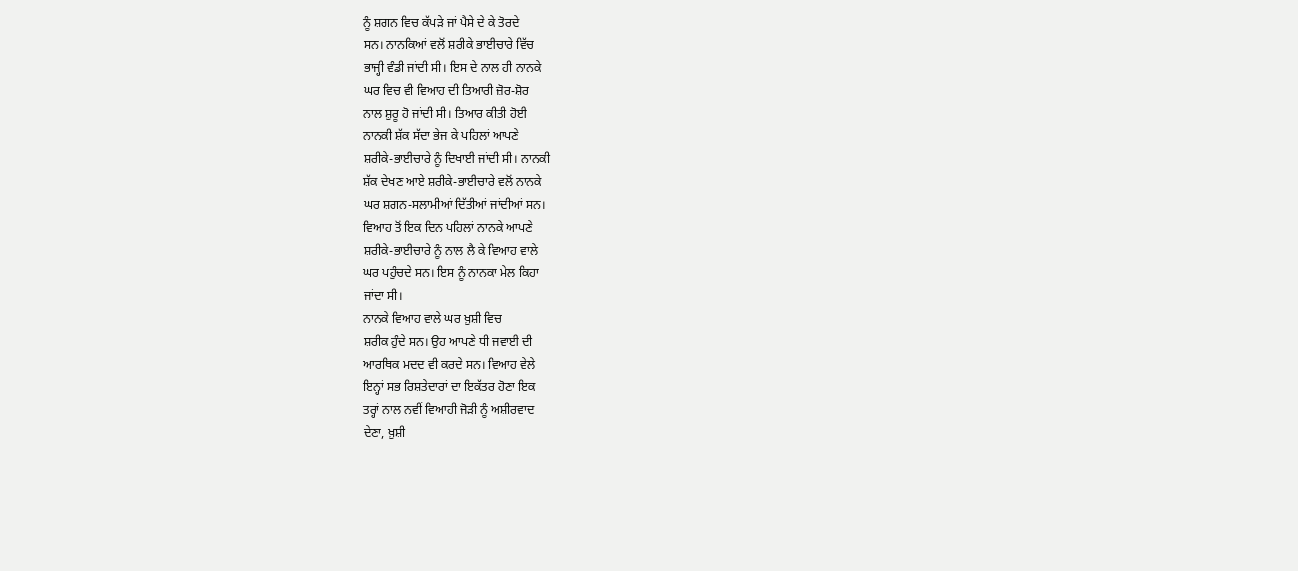ਨੂੰ ਸ਼ਗਨ ਵਿਚ ਕੱਪੜੇ ਜਾਂ ਪੈਸੇ ਦੇ ਕੇ ਤੋਰਦੇ
ਸਨ। ਨਾਨਕਿਆਂ ਵਲੋਂ ਸ਼ਰੀਕੇ ਭਾਈਚਾਰੇ ਵਿੱਚ
ਭਾਜ੍ਹੀ ਵੰਡੀ ਜਾਂਦੀ ਸੀ। ਇਸ ਦੇ ਨਾਲ ਹੀ ਨਾਨਕੇ
ਘਰ ਵਿਚ ਵੀ ਵਿਆਹ ਦੀ ਤਿਆਰੀ ਜ਼ੋਰ-ਸ਼ੋਰ
ਨਾਲ ਸ਼ੁਰੂ ਹੋ ਜਾਂਦੀ ਸੀ। ਤਿਆਰ ਕੀਤੀ ਹੋਈ
ਨਾਨਕੀ ਸ਼ੱਕ ਸੱਦਾ ਭੇਜ ਕੇ ਪਹਿਲਾਂ ਆਪਣੇ
ਸ਼ਰੀਕੇ-ਭਾਈਚਾਰੇ ਨੂੰ ਦਿਖਾਈ ਜਾਂਦੀ ਸੀ। ਨਾਨਕੀ
ਸ਼ੱਕ ਦੇਖਣ ਆਏ ਸ਼ਰੀਕੇ-ਭਾਈਚਾਰੇ ਵਲੋਂ ਨਾਨਕੇ
ਘਰ ਸ਼ਗਨ-ਸਲਾਮੀਆਂ ਦਿੱਤੀਆਂ ਜਾਂਦੀਆਂ ਸਨ।
ਵਿਆਹ ਤੋਂ ਇਕ ਦਿਨ ਪਹਿਲਾਂ ਨਾਨਕੇ ਆਪਣੇ
ਸ਼ਰੀਕੇ-ਭਾਈਚਾਰੇ ਨੂੰ ਨਾਲ ਲੈ ਕੇ ਵਿਆਹ ਵਾਲੇ
ਘਰ ਪਹੁੰਚਦੇ ਸਨ। ਇਸ ਨੂੰ ਨਾਨਕਾ ਮੇਲ ਕਿਹਾ
ਜਾਂਦਾ ਸੀ।
ਨਾਨਕੇ ਵਿਆਹ ਵਾਲੇ ਘਰ ਖ਼ੁਸ਼ੀ ਵਿਚ
ਸ਼ਰੀਕ ਹੁੰਦੇ ਸਨ। ਉਹ ਆਪਣੇ ਧੀ ਜਵਾਈ ਦੀ
ਆਰਥਿਕ ਮਦਦ ਵੀ ਕਰਦੇ ਸਨ। ਵਿਆਹ ਵੇਲੇ
ਇਨ੍ਹਾਂ ਸਭ ਰਿਸ਼ਤੇਦਾਰਾਂ ਦਾ ਇਕੱਤਰ ਹੋਣਾ ਇਕ
ਤਰ੍ਹਾਂ ਨਾਲ ਨਵੀਂ ਵਿਆਹੀ ਜੋੜੀ ਨੂੰ ਅਸ਼ੀਰਵਾਦ
ਦੇਣਾ, ਖ਼ੁਸ਼ੀ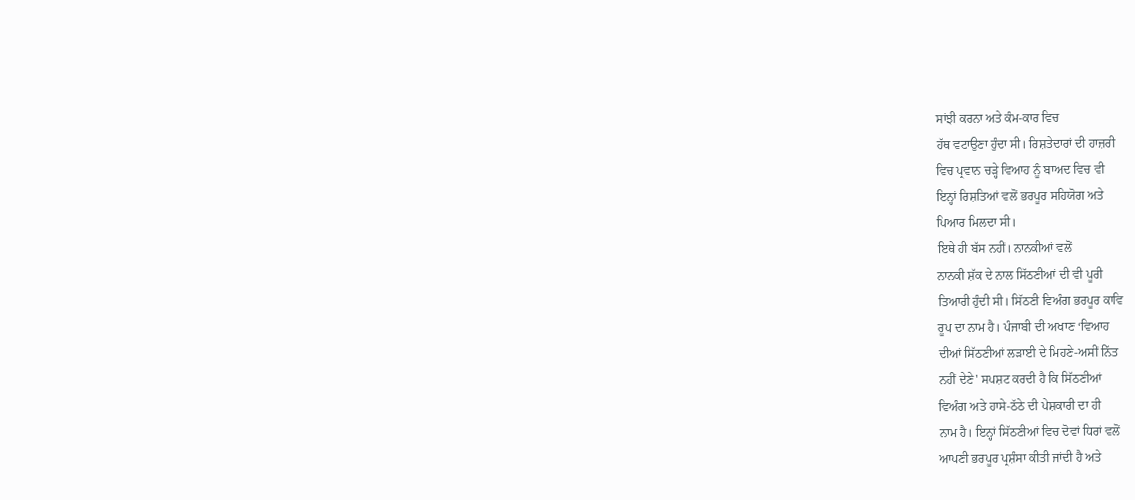ਸਾਂਝੀ ਕਰਨਾ ਅਤੇ ਕੰਮ-ਕਾਰ ਵਿਚ
ਹੱਥ ਵਟਾਉਣਾ ਹੁੰਦਾ ਸੀ। ਰਿਸ਼ਤੇਦਾਰਾਂ ਦੀ ਹਾਜ਼ਰੀ
ਵਿਚ ਪ੍ਰਵਾਨ ਚੜ੍ਹੇ ਵਿਆਹ ਨੂੰ ਬਾਅਦ ਵਿਚ ਵੀ
ਇਨ੍ਹਾਂ ਰਿਸ਼ਤਿਆਂ ਵਲੋਂ ਭਰਪੂਰ ਸਹਿਯੋਗ ਅਤੇ
ਪਿਆਰ ਮਿਲਦਾ ਸੀ।
ਇਥੇ ਹੀ ਬੱਸ ਨਹੀਂ। ਨਾਨਕੀਆਂ ਵਲੋਂ
ਨਾਨਕੀ ਸ਼ੱਕ ਦੇ ਨਾਲ ਸਿੱਠਣੀਆਂ ਦੀ ਵੀ ਪੂਰੀ
ਤਿਆਰੀ ਹੁੰਦੀ ਸੀ। ਸਿੱਠਣੀ ਵਿਅੰਗ ਭਰਪੂਰ ਕਾਵਿ
ਰੂਪ ਦਾ ਨਾਮ ਹੈ। ਪੰਜਾਬੀ ਦੀ ਅਖਾਣ ‘ਵਿਆਹ
ਦੀਆਂ ਸਿੱਠਣੀਆਂ ਲੜਾਈ ਦੇ ਮਿਹਣੇ-ਅਸੀਂ ਨਿੱਤ
ਨਹੀਂ ਦੇਣੇ' ਸਪਸ਼ਟ ਕਰਦੀ ਹੈ ਕਿ ਸਿੱਠਣੀਆਂ
ਵਿਅੰਗ ਅਤੇ ਹਾਸੇ-ਠੱਠੇ ਦੀ ਪੇਸ਼ਕਾਰੀ ਦਾ ਹੀ
ਨਾਮ ਹੈ। ਇਨ੍ਹਾਂ ਸਿੱਠਣੀਆਂ ਵਿਚ ਦੋਵਾਂ ਧਿਰਾਂ ਵਲੋਂ
ਆਪਣੀ ਭਰਪੂਰ ਪ੍ਰਸ਼ੰਸਾ ਕੀਤੀ ਜਾਂਦੀ ਹੈ ਅਤੇ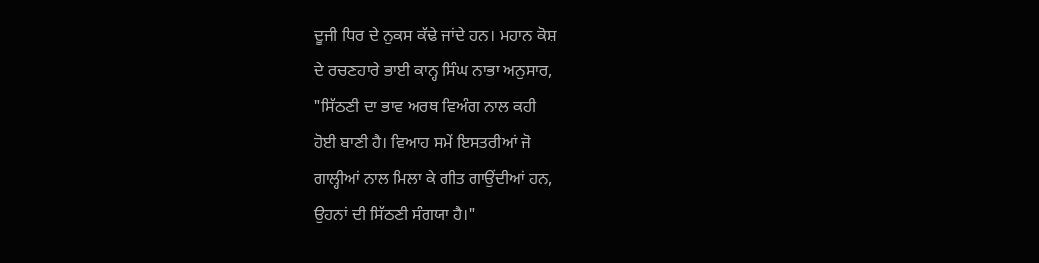ਦੂਜੀ ਧਿਰ ਦੇ ਨੁਕਸ ਕੱਢੇ ਜਾਂਦੇ ਹਨ। ਮਹਾਨ ਕੋਸ਼
ਦੇ ਰਚਣਹਾਰੇ ਭਾਈ ਕਾਨ੍ਹ ਸਿੰਘ ਨਾਭਾ ਅਨੁਸਾਰ,
"ਸਿੱਠਣੀ ਦਾ ਭਾਵ ਅਰਥ ਵਿਅੰਗ ਨਾਲ ਕਹੀ
ਹੋਈ ਬਾਣੀ ਹੈ। ਵਿਆਹ ਸਮੇਂ ਇਸਤਰੀਆਂ ਜੋ
ਗਾਲ੍ਹੀਆਂ ਨਾਲ ਮਿਲਾ ਕੇ ਗੀਤ ਗਾਉਂਦੀਆਂ ਹਨ,
ਉਹਨਾਂ ਦੀ ਸਿੱਠਣੀ ਸੰਗਯਾ ਹੈ।"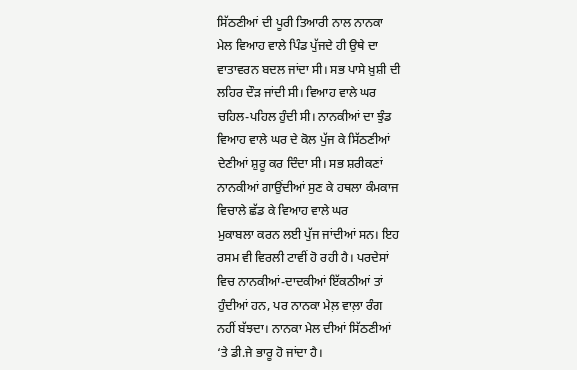ਸਿੱਠਣੀਆਂ ਦੀ ਪੂਰੀ ਤਿਆਰੀ ਨਾਲ ਨਾਨਕਾ
ਮੇਲ ਵਿਆਹ ਵਾਲੇ ਪਿੰਡ ਪੁੱਜਦੇ ਹੀ ਉਥੇ ਦਾ
ਵਾਤਾਵਰਨ ਬਦਲ ਜਾਂਦਾ ਸੀ। ਸਭ ਪਾਸੇ ਖ਼ੁਸ਼ੀ ਦੀ
ਲਹਿਰ ਦੌੜ ਜਾਂਦੀ ਸੀ। ਵਿਆਹ ਵਾਲੇ ਘਰ
ਚਹਿਲ-ਪਹਿਲ ਹੁੰਦੀ ਸੀ। ਨਾਨਕੀਆਂ ਦਾ ਝੁੰਡ
ਵਿਆਹ ਵਾਲੇ ਘਰ ਦੇ ਕੋਲ ਪੁੱਜ ਕੇ ਸਿੱਠਣੀਆਂ
ਦੇਣੀਆਂ ਸ਼ੁਰੂ ਕਰ ਦਿੰਦਾ ਸੀ। ਸਭ ਸ਼ਰੀਕਣਾਂ
ਨਾਨਕੀਆਂ ਗਾਉਂਦੀਆਂ ਸੁਣ ਕੇ ਹਥਲਾ ਕੰਮਕਾਜ
ਵਿਚਾਲੇ ਛੱਡ ਕੇ ਵਿਆਹ ਵਾਲੇ ਘਰ
ਮੁਕਾਬਲਾ ਕਰਨ ਲਈ ਪੁੱਜ ਜਾਂਦੀਆਂ ਸਨ। ਇਹ
ਰਸਮ ਵੀ ਵਿਰਲੀ ਟਾਵੀਂ ਹੋ ਰਹੀ ਹੈ। ਪਰਦੇਸਾਂ
ਵਿਚ ਨਾਨਕੀਆਂ-ਦਾਦਕੀਆਂ ਇੱਕਠੀਆਂ ਤਾਂ
ਹੁੰਦੀਆਂ ਹਨ, ਪਰ ਨਾਨਕਾ ਮੇਲ਼ ਵਾਲ਼ਾ ਰੰਗ
ਨਹੀਂ ਬੱਝਦਾ। ਨਾਨਕਾ ਮੇਲ ਦੀਆਂ ਸਿੱਠਣੀਆਂ
‘ਤੇ ਡੀ.ਜੇ ਭਾਰੂ ਹੋ ਜਾਂਦਾ ਹੈ।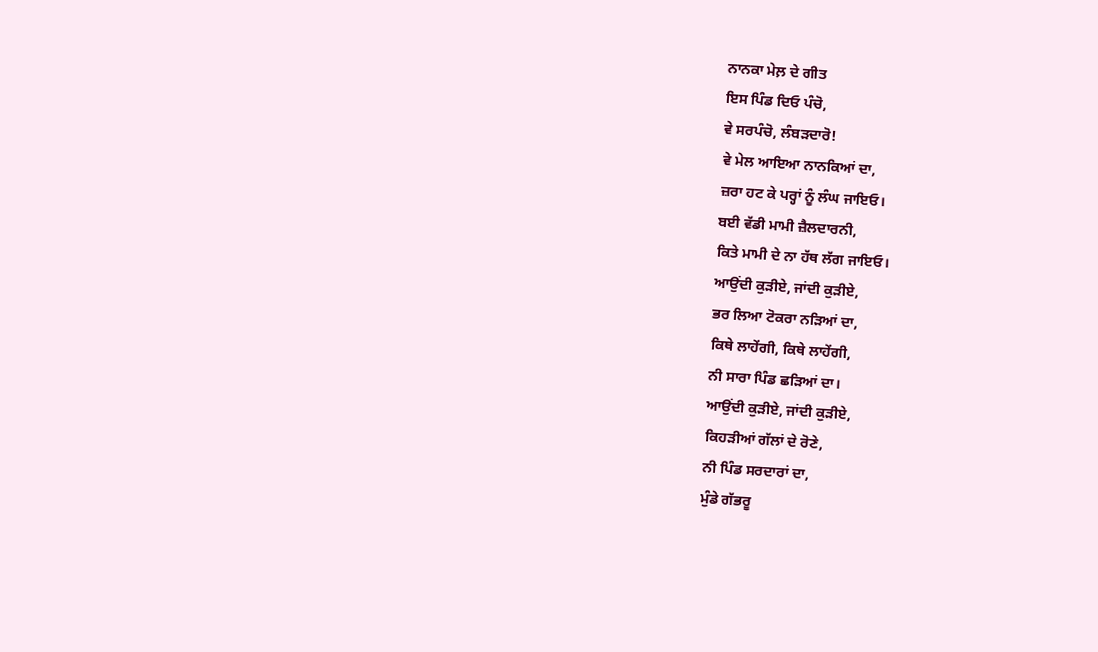ਨਾਨਕਾ ਮੇਲ਼ ਦੇ ਗੀਤ
ਇਸ ਪਿੰਡ ਦਿਓ ਪੰਚੋ,
ਵੇ ਸਰਪੰਚੋ, ਲੰਬੜਦਾਰੋ!
ਵੇ ਮੇਲ ਆਇਆ ਨਾਨਕਿਆਂ ਦਾ,
ਜ਼ਰਾ ਹਟ ਕੇ ਪਰ੍ਹਾਂ ਨੂੰ ਲੰਘ ਜਾਇਓ।
ਬਈ ਵੱਡੀ ਮਾਮੀ ਜ਼ੈਲਦਾਰਨੀ,
ਕਿਤੇ ਮਾਮੀ ਦੇ ਨਾ ਹੱਥ ਲੱਗ ਜਾਇਓ।
ਆਉਂਦੀ ਕੁੜੀਏ, ਜਾਂਦੀ ਕੁੜੀਏ,
ਭਰ ਲਿਆ ਟੋਕਰਾ ਨੜਿਆਂ ਦਾ,
ਕਿਥੇ ਲਾਹੇਂਗੀ, ਕਿਥੇ ਲਾਹੇਂਗੀ,
ਨੀ ਸਾਰਾ ਪਿੰਡ ਛੜਿਆਂ ਦਾ।
ਆਉਂਦੀ ਕੁੜੀਏ, ਜਾਂਦੀ ਕੁੜੀਏ,
ਕਿਹੜੀਆਂ ਗੱਲਾਂ ਦੇ ਰੋਣੇ,
ਨੀ ਪਿੰਡ ਸਰਦਾਰਾਂ ਦਾ,
ਮੁੰਡੇ ਗੱਭਰੂ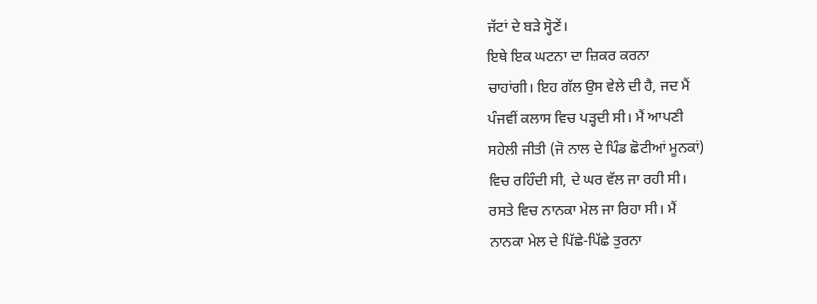ਜੱਟਾਂ ਦੇ ਬੜੇ ਸ੍ਹੋਣੇਂ।
ਇਥੇ ਇਕ ਘਟਨਾ ਦਾ ਜ਼ਿਕਰ ਕਰਨਾ
ਚਾਹਾਂਗੀ। ਇਹ ਗੱਲ ਉਸ ਵੇਲੇ ਦੀ ਹੈ, ਜਦ ਮੈਂ
ਪੰਜਵੀਂ ਕਲਾਸ ਵਿਚ ਪੜ੍ਹਦੀ ਸੀ। ਮੈਂ ਆਪਣੀ
ਸਹੇਲੀ ਜੀਤੀ (ਜੋ ਨਾਲ ਦੇ ਪਿੰਡ ਛੋਟੀਆਂ ਮੂਨਕਾਂ)
ਵਿਚ ਰਹਿੰਦੀ ਸੀ, ਦੇ ਘਰ ਵੱਲ ਜਾ ਰਹੀ ਸੀ।
ਰਸਤੇ ਵਿਚ ਨਾਨਕਾ ਮੇਲ ਜਾ ਰਿਹਾ ਸੀ। ਮੈਂ
ਨਾਨਕਾ ਮੇਲ ਦੇ ਪਿੱਛੇ-ਪਿੱਛੇ ਤੁਰਨਾ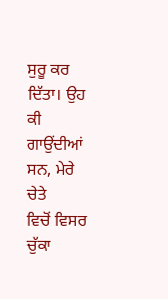ਸੁਰੂ ਕਰ
ਦਿੱਤਾ। ਉਹ ਕੀ ਗਾਉਂਦੀਆਂ ਸਨ, ਮੇਰੇ ਚੇਤੇ
ਵਿਚੋਂ ਵਿਸਰ ਚੁੱਕਾ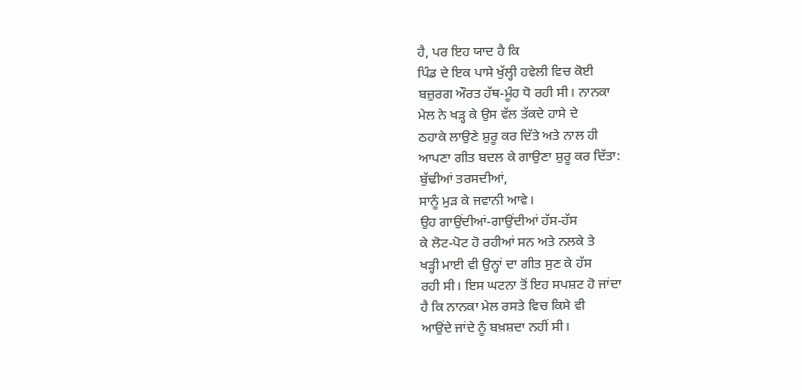ਹੈ, ਪਰ ਇਹ ਯਾਦ ਹੈ ਕਿ
ਪਿੰਡ ਦੇ ਇਕ ਪਾਸੇ ਖੁੱਲ੍ਹੀ ਹਵੇਲੀ ਵਿਚ ਕੋਈ
ਬਜ਼ੁਰਗ ਔਰਤ ਹੱਥ-ਮੂੰਹ ਧੋ ਰਹੀ ਸੀ। ਨਾਨਕਾ
ਮੇਲ ਨੇ ਖੜ੍ਹ ਕੇ ਉਸ ਵੱਲ ਤੱਕਦੇ ਹਾਸੇ ਦੇ
ਠਹਾਕੇ ਲਾਉਣੇ ਸ਼ੁਰੂ ਕਰ ਦਿੱਤੇ ਅਤੇ ਨਾਲ ਹੀ
ਆਪਣਾ ਗੀਤ ਬਦਲ ਕੇ ਗਾਉਣਾ ਸ਼ੁਰੂ ਕਰ ਦਿੱਤਾ:
ਬੁੱਢੀਆਂ ਤਰਸਦੀਆਂ,
ਸਾਨੂੰ ਮੁੜ ਕੇ ਜਵਾਨੀ ਆਵੇ।
ਉਹ ਗਾਉਂਦੀਆਂ-ਗਾਉਂਦੀਆਂ ਹੱਸ-ਹੱਸ
ਕੇ ਲੋਟ-ਪੋਟ ਹੋ ਰਹੀਆਂ ਸਨ ਅਤੇ ਨਲਕੇ ਤੇ
ਖੜ੍ਹੀ ਮਾਈ ਵੀ ਉਨ੍ਹਾਂ ਦਾ ਗੀਤ ਸੁਣ ਕੇ ਹੱਸ
ਰਹੀ ਸੀ। ਇਸ ਘਟਨਾ ਤੋਂ ਇਹ ਸਪਸ਼ਟ ਹੋ ਜਾਂਦਾ
ਹੈ ਕਿ ਨਾਨਕਾ ਮੇਲ ਰਸਤੇ ਵਿਚ ਕਿਸੇ ਵੀ
ਆਉਂਦੇ ਜਾਂਦੇ ਨੂੰ ਬਖ਼ਸ਼ਦਾ ਨਹੀਂ ਸੀ।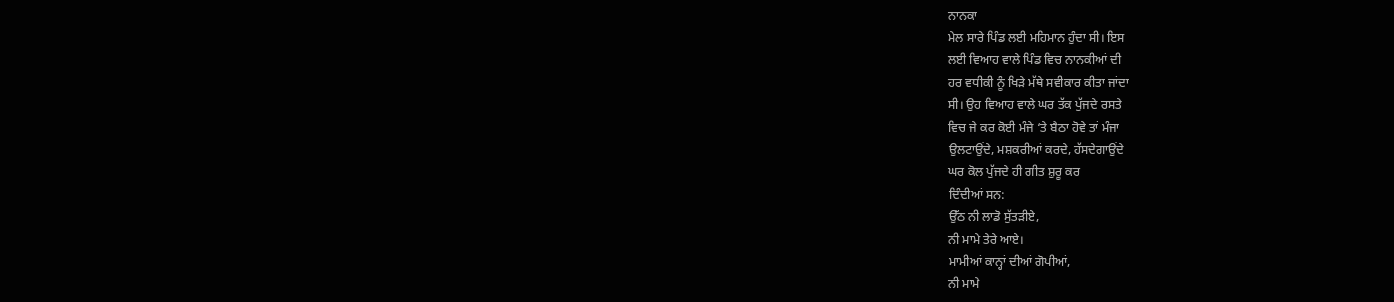ਨਾਨਕਾ
ਮੇਲ ਸਾਰੇ ਪਿੰਡ ਲਈ ਮਹਿਮਾਨ ਹੁੰਦਾ ਸੀ। ਇਸ
ਲਈ ਵਿਆਹ ਵਾਲੇ ਪਿੰਡ ਵਿਚ ਨਾਨਕੀਆਂ ਦੀ
ਹਰ ਵਧੀਕੀ ਨੂੰ ਖਿੜੇ ਮੱਥੇ ਸਵੀਕਾਰ ਕੀਤਾ ਜਾਂਦਾ
ਸੀ। ਉਹ ਵਿਆਹ ਵਾਲੇ ਘਰ ਤੱਕ ਪੁੱਜਦੇ ਰਸਤੇ
ਵਿਚ ਜੇ ਕਰ ਕੋਈ ਮੰਜੇ ‘ਤੇ ਬੈਠਾ ਹੋਵੇ ਤਾਂ ਮੰਜਾ
ਉਲਟਾਉਂਦੇ, ਮਸ਼ਕਰੀਆਂ ਕਰਦੇ, ਹੱਸਦੇਗਾਉਂਦੇ
ਘਰ ਕੋਲ ਪੁੱਜਦੇ ਹੀ ਗੀਤ ਸ਼ੁਰੂ ਕਰ
ਦਿੰਦੀਆਂ ਸਨ:
ਉੱਠ ਨੀ ਲਾਡੋ ਸੁੱਤੜੀਏ,
ਨੀ ਮਾਮੇ ਤੇਰੇ ਆਏ।
ਮਾਮੀਆਂ ਕਾਨ੍ਹਾਂ ਦੀਆਂ ਗੋਪੀਆਂ,
ਨੀ ਮਾਮੇ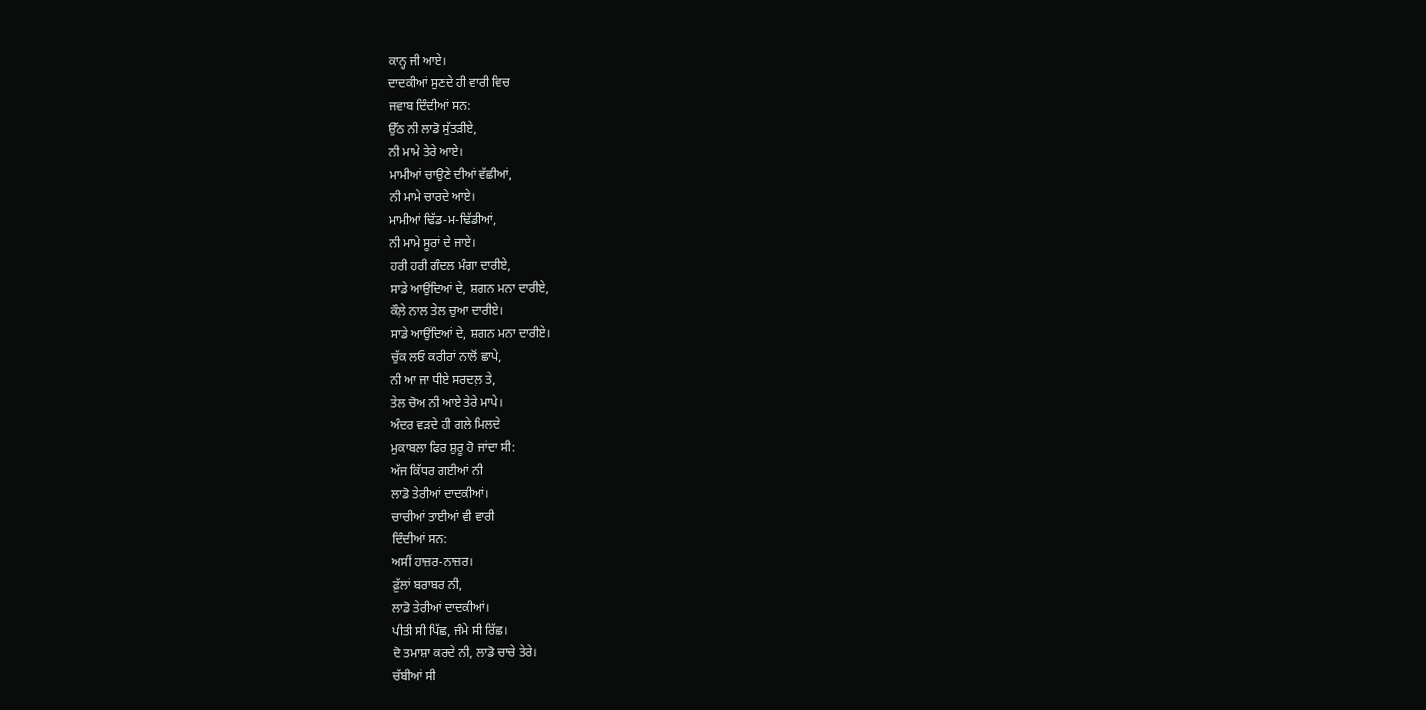ਕਾਨ੍ਹ ਜੀ ਆਏ।
ਦਾਦਕੀਆਂ ਸੁਣਦੇ ਹੀ ਵਾਰੀ ਵਿਚ
ਜਵਾਬ ਦਿੰਦੀਆਂ ਸਨ:
ਉੱਠ ਨੀ ਲਾਡੋ ਸੁੱਤੜੀਏ,
ਨੀ ਮਾਮੇ ਤੇਰੇ ਆਏ।
ਮਾਮੀਆਂ ਚਾਉਣੇ ਦੀਆਂ ਵੱਛੀਆਂ,
ਨੀ ਮਾਮੇ ਚਾਰਦੇ ਆਏ।
ਮਾਮੀਆਂ ਢਿੱਡ-ਮ-ਢਿੱਡੀਆਂ,
ਨੀ ਮਾਮੇ ਸੂਰਾਂ ਦੇ ਜਾਏ।
ਹਰੀ ਹਰੀ ਗੰਦਲ ਮੰਗਾ ਦਾਰੀਏ,
ਸਾਡੇ ਆਉਂਦਿਆਂ ਦੇ, ਸ਼ਗਨ ਮਨਾ ਦਾਰੀਏ,
ਕੌਲ਼ੇ ਨਾਲ ਤੇਲ ਚੁਆ ਦਾਰੀਏ।
ਸਾਡੇ ਆਉਂਦਿਆਂ ਦੇ, ਸ਼ਗਨ ਮਨਾ ਦਾਰੀਏ।
ਚੁੱਕ ਲਓ ਕਰੀਰਾਂ ਨਾਲੋਂ ਛਾਪੇ,
ਨੀ ਆ ਜਾ ਧੀਏ ਸਰਦਲ਼ ਤੇ,
ਤੇਲ ਚੋਅ ਨੀ ਆਏ ਤੇਰੇ ਮਾਪੇ।
ਅੰਦਰ ਵੜਦੇ ਹੀ ਗਲੇ ਮਿਲਦੇ
ਮੁਕਾਬਲਾ ਫਿਰ ਸ਼ੁਰੂ ਹੋ ਜਾਂਦਾ ਸੀ:
ਅੱਜ ਕਿੱਧਰ ਗਈਆਂ ਨੀ
ਲਾਡੋ ਤੇਰੀਆਂ ਦਾਦਕੀਆਂ।
ਚਾਚੀਆਂ ਤਾਈਆਂ ਵੀ ਵਾਰੀ
ਦਿੰਦੀਆਂ ਸਨ:
ਅਸੀਂ ਹਾਜ਼ਰ-ਨਾਜ਼ਰ।
ਫ਼ੁੱਲਾਂ ਬਰਾਬਰ ਨੀ,
ਲਾਡੋ ਤੇਰੀਆਂ ਦਾਦਕੀਆਂ।
ਪੀਤੀ ਸੀ ਪਿੱਛ, ਜੰਮੇ ਸੀ ਰਿੱਛ।
ਦੋ ਤਮਾਸ਼ਾ ਕਰਦੇ ਨੀ, ਲਾਡੋ ਚਾਚੇ ਤੇਰੇ।
ਚੱਬੀਆਂ ਸੀ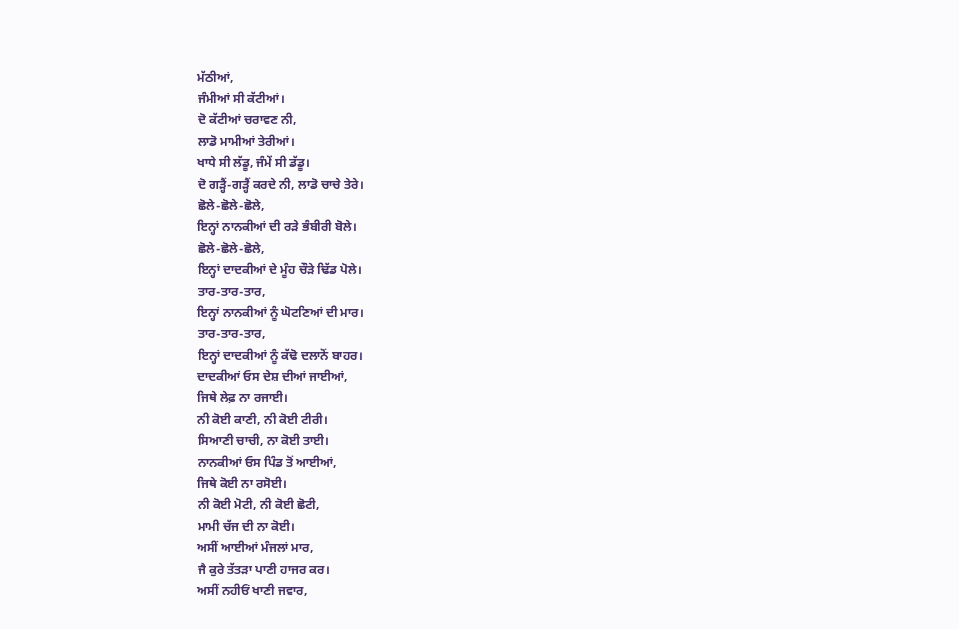ਮੱਠੀਆਂ,
ਜੰਮੀਆਂ ਸੀ ਕੱਟੀਆਂ।
ਦੋ ਕੱਟੀਆਂ ਚਰਾਵਣ ਨੀ,
ਲਾਡੋ ਮਾਮੀਆਂ ਤੇਰੀਆਂ।
ਖਾਧੇ ਸੀ ਲੱਡੂ, ਜੰਮੇਂ ਸੀ ਡੱਡੂ।
ਦੋ ਗੜ੍ਹੈਂ-ਗੜ੍ਹੈਂ ਕਰਦੇ ਨੀ, ਲਾਡੋ ਚਾਚੇ ਤੇਰੇ।
ਛੋਲੇ-ਛੋਲੇ-ਛੋਲੇ,
ਇਨ੍ਹਾਂ ਨਾਨਕੀਆਂ ਦੀ ਰੜੇ ਭੰਬੀਰੀ ਬੋਲੇ।
ਛੋਲੇ-ਛੋਲੇ-ਛੋਲੇ,
ਇਨ੍ਹਾਂ ਦਾਦਕੀਆਂ ਦੇ ਮੂੰਹ ਚੌੜੇ ਢਿੱਡ ਪੋਲੇ।
ਤਾਰ-ਤਾਰ-ਤਾਰ,
ਇਨ੍ਹਾਂ ਨਾਨਕੀਆਂ ਨੂੰ ਘੋਟਣਿਆਂ ਦੀ ਮਾਰ।
ਤਾਰ-ਤਾਰ-ਤਾਰ,
ਇਨ੍ਹਾਂ ਦਾਦਕੀਆਂ ਨੂੰ ਕੱਢੋ ਦਲਾਨੋਂ ਬਾਹਰ।
ਦਾਦਕੀਆਂ ਓਸ ਦੇਸ਼ ਦੀਆਂ ਜਾਈਆਂ,
ਜਿਥੇ ਲੇਫ਼ ਨਾ ਰਜਾਈ।
ਨੀ ਕੋਈ ਕਾਣੀ, ਨੀ ਕੋਈ ਟੀਰੀ।
ਸਿਆਣੀ ਚਾਚੀ, ਨਾ ਕੋਈ ਤਾਈ।
ਨਾਨਕੀਆਂ ਓਸ ਪਿੰਡ ਤੋਂ ਆਈਆਂ,
ਜਿਥੇ ਕੋਈ ਨਾ ਰਸੋਈ।
ਨੀ ਕੋਈ ਮੋਟੀ, ਨੀ ਕੋਈ ਛੋਟੀ,
ਮਾਮੀ ਚੱਜ ਦੀ ਨਾ ਕੋਈ।
ਅਸੀਂ ਆਈਆਂ ਮੰਜਲਾਂ ਮਾਰ,
ਜੈ ਕੁਰੇ ਤੱਤੜਾ ਪਾਣੀ ਹਾਜਰ ਕਰ।
ਅਸੀਂ ਨਹੀਓਂ ਖਾਣੀ ਜਵਾਰ,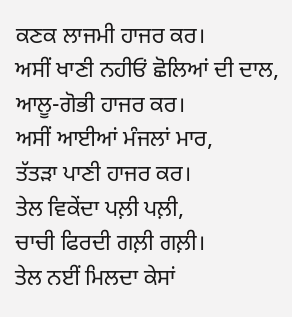ਕਣਕ ਲਾਜਮੀ ਹਾਜਰ ਕਰ।
ਅਸੀਂ ਖਾਣੀ ਨਹੀਓਂ ਛੋਲਿਆਂ ਦੀ ਦਾਲ,
ਆਲੂ-ਗੋਭੀ ਹਾਜਰ ਕਰ।
ਅਸੀਂ ਆਈਆਂ ਮੰਜਲਾਂ ਮਾਰ,
ਤੱਤੜਾ ਪਾਣੀ ਹਾਜਰ ਕਰ।
ਤੇਲ ਵਿਕੇਂਦਾ ਪਲ਼ੀ ਪਲ਼ੀ,
ਚਾਚੀ ਫਿਰਦੀ ਗਲ਼ੀ ਗਲ਼ੀ।
ਤੇਲ ਨਈਂ ਮਿਲਦਾ ਕੇਸਾਂ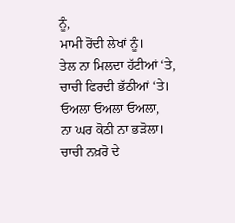ਨੂੰ,
ਮਾਮੀ ਰੋਂਦੀ ਲੇਖਾਂ ਨੂੰ।
ਤੇਲ ਨਾ ਮਿਲਦਾ ਹੱਟੀਆਂ ‘ਤੇ,
ਚਾਚੀ ਫਿਰਦੀ ਭੱਠੀਆਂ ‘ਤੇ।
ਓਅਲਾ ਓਅਲਾ ਓਅਲਾ,
ਨਾ ਘਰ ਕੋਠੀ ਨਾ ਭੜੋਲਾ।
ਚਾਚੀ ਨਖ਼ਰੋ ਦੇ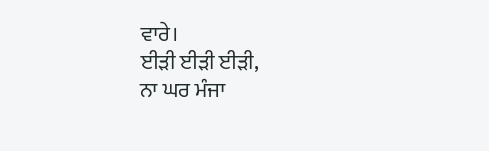ਵਾਰੇ।
ਈੜੀ ਈੜੀ ਈੜੀ,
ਨਾ ਘਰ ਮੰਜਾ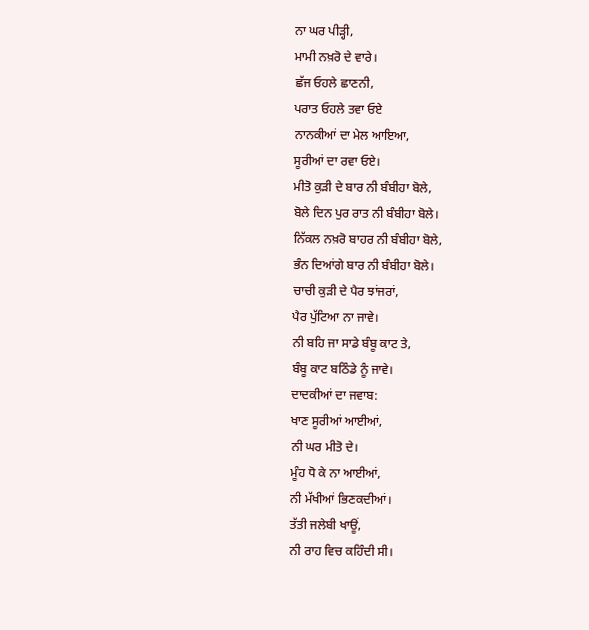ਨਾ ਘਰ ਪੀੜ੍ਹੀ,
ਮਾਮੀ ਨਖ਼ਰੋ ਦੇ ਵਾਰੇ।
ਛੱਜ ਓਹਲੇ ਛਾਣਨੀ,
ਪਰਾਤ ਓਹਲੇ ਤਵਾ ਓਏ
ਨਾਨਕੀਆਂ ਦਾ ਮੇਲ ਆਇਆ,
ਸੂਰੀਆਂ ਦਾ ਰਵਾ ਓਏ।
ਮੀਤੋ ਕੁੜੀ ਦੇ ਬਾਰ ਨੀ ਬੰਬੀਹਾ ਬੋਲੇ,
ਬੋਲੇ ਦਿਨ ਪੁਰ ਰਾਤ ਨੀ ਬੰਬੀਹਾ ਬੋਲੇ।
ਨਿੱਕਲ ਨਖ਼ਰੋ ਬਾਹਰ ਨੀ ਬੰਬੀਹਾ ਬੋਲੇ,
ਭੰਨ ਦਿਆਂਗੇ ਬਾਰ ਨੀ ਬੰਬੀਹਾ ਬੋਲੇ।
ਚਾਚੀ ਕੁੜੀ ਦੇ ਪੈਰ ਝਾਂਜਰਾਂ,
ਪੈਰ ਪੁੱਟਿਆ ਨਾ ਜਾਵੇ।
ਨੀ ਬਹਿ ਜਾ ਸਾਡੇ ਬੰਬੂ ਕਾਟ ਤੇ,
ਬੰਬੂ ਕਾਟ ਬਠਿੰਡੇ ਨੂੰ ਜਾਵੇ।
ਦਾਦਕੀਆਂ ਦਾ ਜਵਾਬ:
ਖਾਣ ਸੂਰੀਆਂ ਆਈਆਂ,
ਨੀ ਘਰ ਮੀਤੋ ਦੇ।
ਮੂੰਹ ਧੋ ਕੇ ਨਾ ਆਈਆਂ,
ਨੀ ਮੱਖੀਆਂ ਭਿਣਕਦੀਆਂ।
ਤੱਤੀ ਜਲੇਬੀ ਖਾਊਂ,
ਨੀ ਰਾਹ ਵਿਚ ਕਹਿੰਦੀ ਸੀ।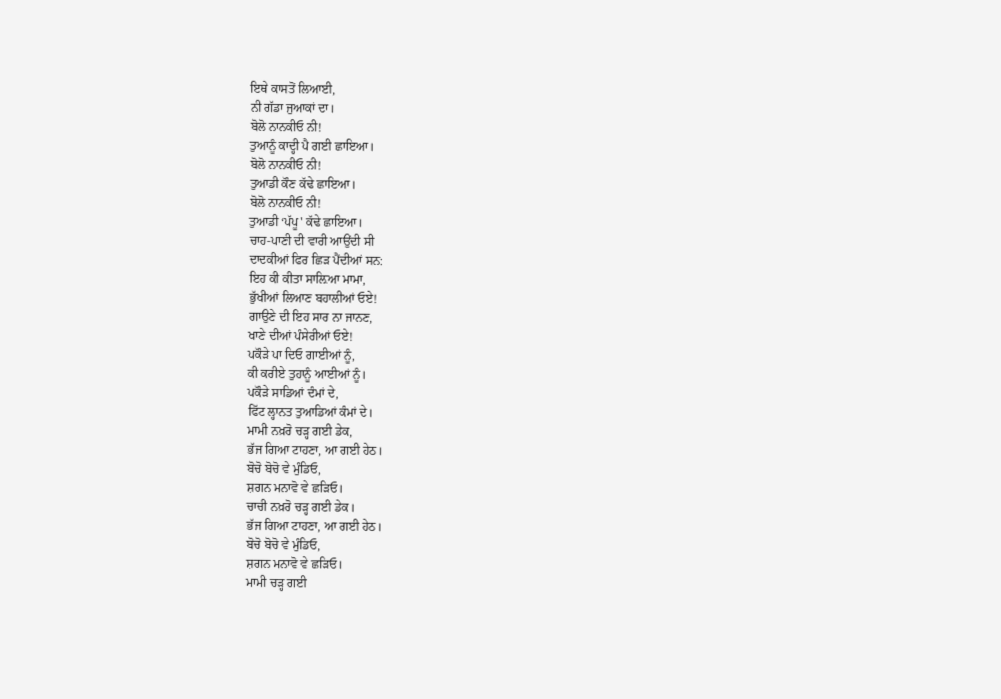ਇਥੇ ਕਾਸਤੋਂ ਲਿਆਈ,
ਨੀ ਗੱਡਾ ਜੁਆਕਾਂ ਦਾ।
ਬੋਲੋ ਨਾਨਕੀਓ ਨੀ!
ਤੁਆਨੂੰ ਕਾਦ੍ਹੀ ਪੈ ਗਈ ਛਾਇਆ।
ਬੋਲੋ ਨਾਨਕੀਓ ਨੀ!
ਤੁਆਡੀ ਕੌਣ ਕੱਢੇ ਛਾਇਆ।
ਬੋਲੋ ਨਾਨਕੀਓ ਨੀ!
ਤੁਆਡੀ ‘ਪੱਪੂ' ਕੱਢੇ ਛਾਇਆ।
ਚਾਹ-ਪਾਣੀ ਦੀ ਵਾਰੀ ਆਉਂਦੀ ਸੀ
ਦਾਦਕੀਆਂ ਫਿਰ ਛਿੜ ਪੈਂਦੀਆਂ ਸਨ:
ਇਹ ਕੀ ਕੀਤਾ ਸਾਲ਼ਿਆ ਮਾਮਾ,
ਭੁੱਖੀਆਂ ਲਿਆਣ ਬਹਾਲੀਆਂ ਓਏ!
ਗਾਉਣੇ ਦੀ ਇਹ ਸਾਰ ਨਾ ਜਾਨਣ,
ਖਾਣੇ ਦੀਆਂ ਪੰਸੇਰੀਆਂ ਓਏ!
ਪਕੌੜੇ ਪਾ ਦਿਓ ਗਾਈਆਂ ਨੂੰ,
ਕੀ ਕਰੀਏ ਤੁਹਾਨੂੰ ਆਈਆਂ ਨੂੰ।
ਪਕੌੜੇ ਸਾਡਿਆਂ ਦੰਮਾਂ ਦੇ,
ਫਿੱਟ ਲ੍ਹਾਨਤ ਤੁਆਡਿਆਂ ਕੰਮਾਂ ਦੇ।
ਮਾਮੀ ਨਖ਼ਰੋ ਚੜ੍ਹ ਗਈ ਡੇਕ,
ਭੱਜ ਗਿਆ ਟਾਹਣਾ, ਆ ਗਈ ਹੇਠ।
ਬੋਚੋ ਬੋਚੋ ਵੇ ਮੁੰਡਿਓ,
ਸ਼ਗਨ ਮਨਾਵੋ ਵੇ ਛੜਿਓ।
ਚਾਚੀ ਨਖ਼ਰੋ ਚੜ੍ਹ ਗਈ ਡੇਕ।
ਭੱਜ ਗਿਆ ਟਾਹਣਾ, ਆ ਗਈ ਹੇਠ।
ਬੋਚੋ ਬੋਚੋ ਵੇ ਮੁੰਡਿਓ,
ਸ਼ਗਨ ਮਨਾਵੋ ਵੇ ਛੜਿਓ।
ਮਾਮੀ ਚੜ੍ਹ ਗਈ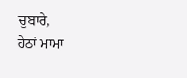ਚੁਬਾਰੇ,
ਹੇਠਾਂ ਮਾਮਾ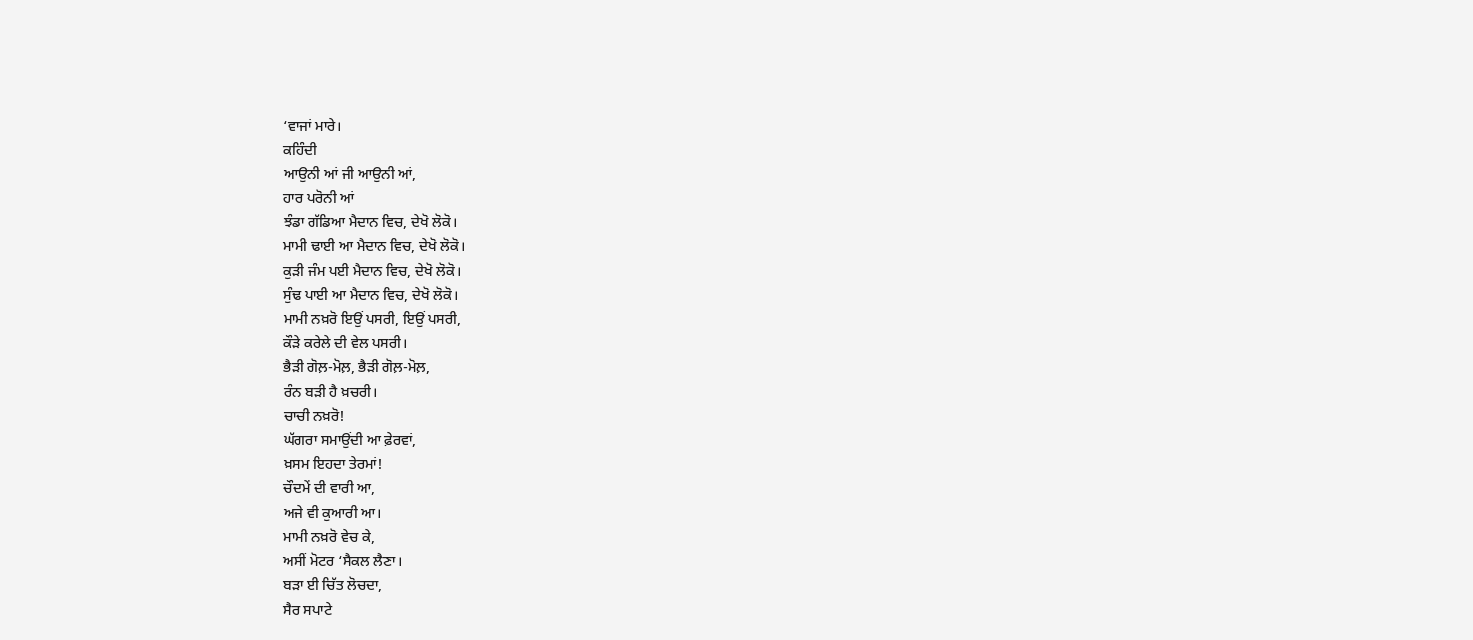‘ਵਾਜਾਂ ਮਾਰੇ।
ਕਹਿੰਦੀ
ਆਉਨੀ ਆਂ ਜੀ ਆਉਨੀ ਆਂ,
ਹਾਰ ਪਰੋਨੀ ਆਂ
ਝੰਡਾ ਗੱਡਿਆ ਮੈਦਾਨ ਵਿਚ, ਦੇਖੋ ਲੋਕੋ।
ਮਾਮੀ ਢਾਈ ਆ ਮੈਦਾਨ ਵਿਚ, ਦੇਖੋ ਲੋਕੋ।
ਕੁੜੀ ਜੰਮ ਪਈ ਮੈਦਾਨ ਵਿਚ, ਦੇਖੋ ਲੋਕੋ।
ਸੁੰਢ ਪਾਈ ਆ ਮੈਦਾਨ ਵਿਚ, ਦੇਖੋ ਲੋਕੋ।
ਮਾਮੀ ਨਖ਼ਰੋ ਇਉਂ ਪਸਰੀ, ਇਉਂ ਪਸਰੀ,
ਕੌੜੇ ਕਰੇਲੇ ਦੀ ਵੇਲ ਪਸਰੀ।
ਭੈੜੀ ਗੋਲ਼-ਮੋਲ਼, ਭੈੜੀ ਗੋਲ਼-ਮੋਲ਼,
ਰੰਨ ਬੜੀ ਹੈ ਖ਼ਚਰੀ।
ਚਾਚੀ ਨਖ਼ਰੋ!
ਘੱਗਰਾ ਸਮਾਉਂਦੀ ਆ ਫ਼ੇਰਵਾਂ,
ਖ਼ਸਮ ਇਹਦਾ ਤੇਰਮਾਂ!
ਚੌਦਮੇਂ ਦੀ ਵਾਰੀ ਆ,
ਅਜੇ ਵੀ ਕੁਆਰੀ ਆ।
ਮਾਮੀ ਨਖ਼ਰੋ ਵੇਚ ਕੇ,
ਅਸੀਂ ਮੋਟਰ ‘ਸੈਕਲ ਲੈਣਾ।
ਬੜਾ ਈ ਚਿੱਤ ਲੋਚਦਾ,
ਸੈਰ ਸਪਾਟੇ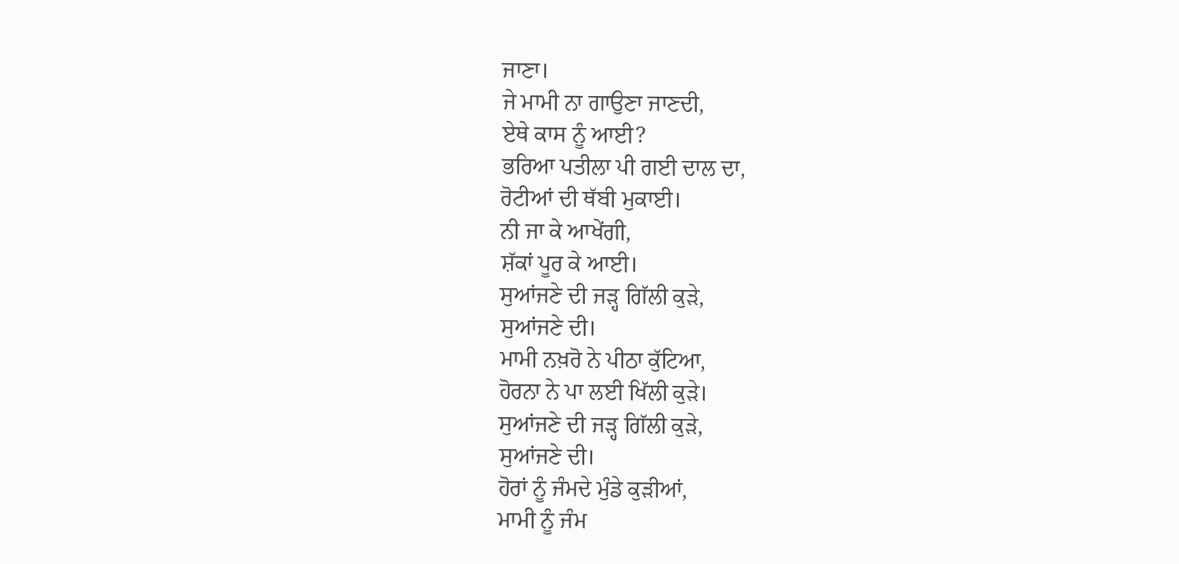ਜਾਣਾ।
ਜੇ ਮਾਮੀ ਨਾ ਗਾਉਣਾ ਜਾਣਦੀ,
ਏਥੇ ਕਾਸ ਨੂੰ ਆਈ?
ਭਰਿਆ ਪਤੀਲਾ ਪੀ ਗਈ ਦਾਲ ਦਾ,
ਰੋਟੀਆਂ ਦੀ ਥੱਬੀ ਮੁਕਾਈ।
ਨੀ ਜਾ ਕੇ ਆਖੇਂਗੀ,
ਸ਼ੱਕਾਂ ਪੂਰ ਕੇ ਆਈ।
ਸੁਆਂਜਣੇ ਦੀ ਜੜ੍ਹ ਗਿੱਲੀ ਕੁੜੇ,
ਸੁਆਂਜਣੇ ਦੀ।
ਮਾਮੀ ਨਖ਼ਰੋ ਨੇ ਪੀਠਾ ਕੁੱਟਿਆ,
ਹੋਰਨਾ ਨੇ ਪਾ ਲਈ ਖਿੱਲੀ ਕੁੜੇ।
ਸੁਆਂਜਣੇ ਦੀ ਜੜ੍ਹ ਗਿੱਲੀ ਕੁੜੇ,
ਸੁਆਂਜਣੇ ਦੀ।
ਹੋਰਾਂ ਨੂੰ ਜੰਮਦੇ ਮੁੰਡੇ ਕੁੜੀਆਂ,
ਮਾਮੀ ਨੂੰ ਜੰਮ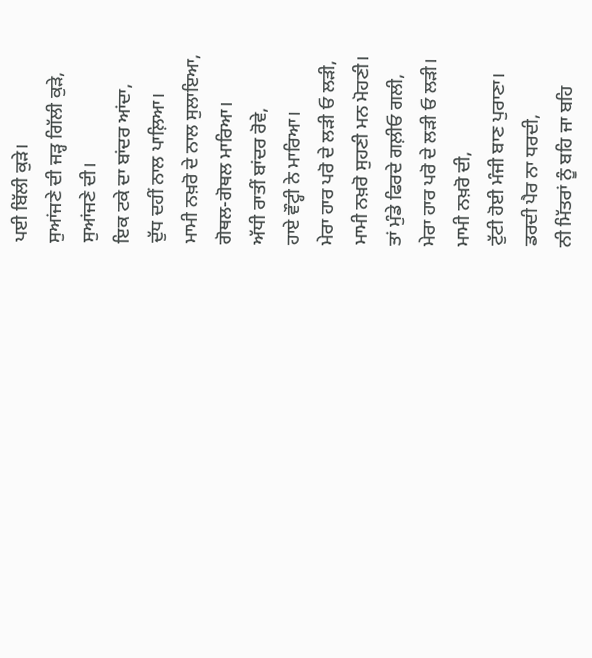ਪਈ ਬਿੱਲੀ ਕੁੜੇ।
ਸੁਆਂਜਣੇ ਦੀ ਜੜ੍ਹ ਗਿੱਲੀ ਕੁੜੇ,
ਸੁਆਂਜਣੇ ਦੀ।
ਇਕ ਟਕੇ ਦਾ ਬਾਂਦਰ ਆਂਦਾ,
ਦੁੱਧ ਦਹੀਂ ਨਾਲ ਪਾਲ਼ਿਆ।
ਮਾਮੀ ਨਖ਼ਰੋ ਦੇ ਨਾਲ ਸੁਲਾਇਆ,
ਗੋਥਲ-ਗੋਥਲ ਮਾਰਿਆ।
ਅੱਧੀ ਰਾਤੀਂ ਬਾਂਦਰ ਰੋਵੇ,
ਹਾਏ ਵੌਟ੍ਹੀ ਨੇ ਮਾਰਿਆ।
ਮੇਰਾ ਹਾਰ ਪਰੋ ਦੇ ਲੜੀ ਓ ਲੜੀ,
ਮਾਮੀ ਨਖ਼ਰੋ ਸੁਹਣੀ ਮਨ ਮੋਹਣੀ।
ਤਾਂ ਮੁੰਡੇ ਫਿਰਦੇ ਗਲ਼ੀਓ ਗਲੀ,
ਮੇਰਾ ਹਾਰ ਪਰੋ ਦੇ ਲੜੀ ਓ ਲੜੀ।
ਮਾਮੀ ਨਖ਼ਰੋ ਦੀ,
ਟੁੱਟੀ ਹੋਈ ਮੰਜੀ ਬਾਣ ਪੁਰਾਣਾ।
ਡਰਦੀ ਪੈਰ ਨਾ ਧਰਦੀ,
ਨੀ ਮਿੱਤਰਾਂ ਨੂੰ ਬਹਿ ਜਾ ਬਹਿ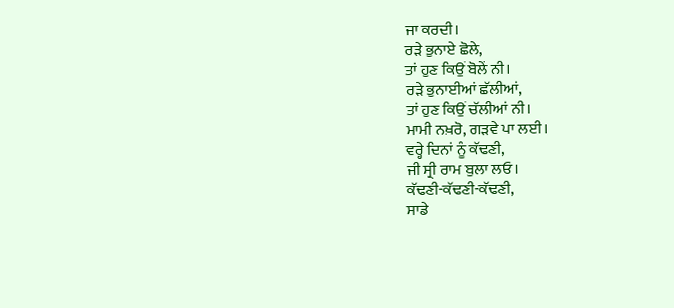ਜਾ ਕਰਦੀ।
ਰੜੇ ਭੁਨਾਏ ਛੋਲੇ,
ਤਾਂ ਹੁਣ ਕਿਉਂ ਬੋਲੇਂ ਨੀ।
ਰੜੇ ਭੁਨਾਈਆਂ ਛੱਲੀਆਂ,
ਤਾਂ ਹੁਣ ਕਿਉਂ ਚੱਲੀਆਂ ਨੀ।
ਮਾਮੀ ਨਖ਼ਰੋ, ਗੜਵੇ ਪਾ ਲਈ।
ਵਰ੍ਹੇ ਦਿਨਾਂ ਨੂੰ ਕੱਢਣੀ,
ਜੀ ਸ੍ਰੀ ਰਾਮ ਬੁਲਾ ਲਓ।
ਕੱਢਣੀ-ਕੱਢਣੀ-ਕੱਢਣੀ,
ਸਾਡੇ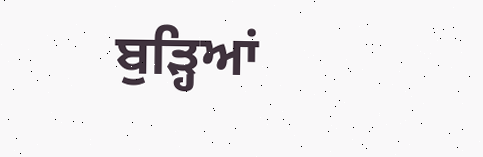ਬੁੜ੍ਹਿਆਂ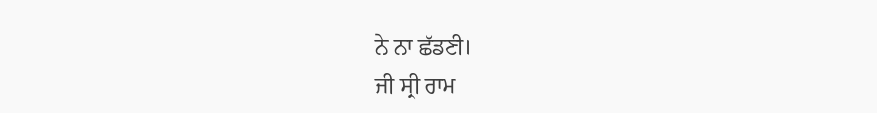ਨੇ ਨਾ ਛੱਡਣੀ।
ਜੀ ਸ੍ਰੀ ਰਾਮ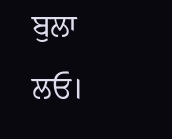ਬੁਲਾ ਲਓ।